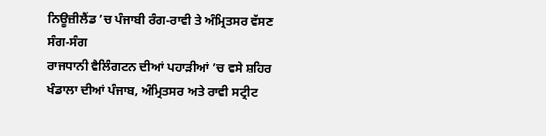ਨਿਊਜ਼ੀਲੈਂਡ ’ਚ ਪੰਜਾਬੀ ਰੰਗ-ਰਾਵੀ ਤੇ ਅੰਮ੍ਰਿਤਸਰ ਵੱਸਣ ਸੰਗ-ਸੰਗ
ਰਾਜਧਾਨੀ ਵੈਲਿੰਗਟਨ ਦੀਆਂ ਪਹਾੜੀਆਂ ’ਚ ਵਸੇ ਸ਼ਹਿਰ ਖੰਡਾਲਾ ਦੀਆਂ ਪੰਜਾਬ, ਅੰਮ੍ਰਿਤਸਰ ਅਤੇ ਰਾਵੀ ਸਟ੍ਰੀਟ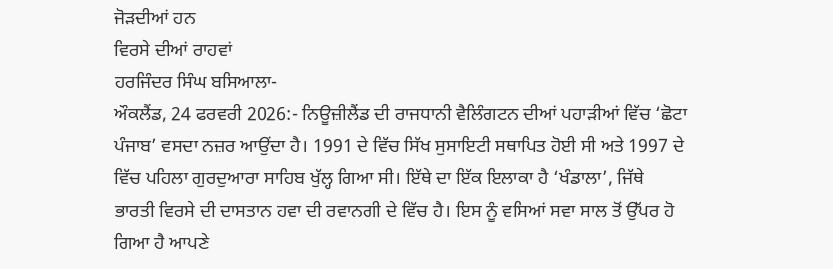ਜੋੜਦੀਆਂ ਹਨ
ਵਿਰਸੇ ਦੀਆਂ ਰਾਹਵਾਂ
ਹਰਜਿੰਦਰ ਸਿੰਘ ਬਸਿਆਲਾ-
ਔਕਲੈਂਡ, 24 ਫਰਵਰੀ 2026:- ਨਿਊਜ਼ੀਲੈਂਡ ਦੀ ਰਾਜਧਾਨੀ ਵੈਲਿੰਗਟਨ ਦੀਆਂ ਪਹਾੜੀਆਂ ਵਿੱਚ ‘ਛੋਟਾ ਪੰਜਾਬ’ ਵਸਦਾ ਨਜ਼ਰ ਆਉਂਦਾ ਹੈ। 1991 ਦੇ ਵਿੱਚ ਸਿੱਖ ਸੁਸਾਇਟੀ ਸਥਾਪਿਤ ਹੋਈ ਸੀ ਅਤੇ 1997 ਦੇ ਵਿੱਚ ਪਹਿਲਾ ਗੁਰਦੁਆਰਾ ਸਾਹਿਬ ਖੁੱਲ੍ਹ ਗਿਆ ਸੀ। ਇੱਥੇ ਦਾ ਇੱਕ ਇਲਾਕਾ ਹੈ ‘ਖੰਡਾਲਾ’, ਜਿੱਥੇ ਭਾਰਤੀ ਵਿਰਸੇ ਦੀ ਦਾਸਤਾਨ ਹਵਾ ਦੀ ਰਵਾਨਗੀ ਦੇ ਵਿੱਚ ਹੈ। ਇਸ ਨੂੰ ਵਸਿਆਂ ਸਵਾ ਸਾਲ ਤੋਂ ਉੱਪਰ ਹੋ ਗਿਆ ਹੈ ਆਪਣੇ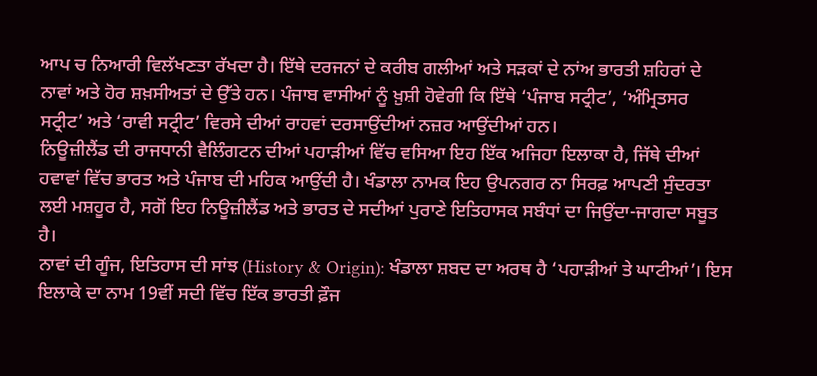ਆਪ ਚ ਨਿਆਰੀ ਵਿਲੱਖਣਤਾ ਰੱਖਦਾ ਹੈ। ਇੱਥੇ ਦਰਜਨਾਂ ਦੇ ਕਰੀਬ ਗਲੀਆਂ ਅਤੇ ਸੜਕਾਂ ਦੇ ਨਾਂਅ ਭਾਰਤੀ ਸ਼ਹਿਰਾਂ ਦੇ ਨਾਵਾਂ ਅਤੇ ਹੋਰ ਸ਼ਖ਼ਸੀਅਤਾਂ ਦੇ ਉੱਤੇ ਹਨ। ਪੰਜਾਬ ਵਾਸੀਆਂ ਨੂੰ ਖ਼ੁਸ਼ੀ ਹੋਵੇਗੀ ਕਿ ਇੱਥੇ ‘ਪੰਜਾਬ ਸਟ੍ਰੀਟ’, ‘ਅੰਮ੍ਰਿਤਸਰ ਸਟ੍ਰੀਟ’ ਅਤੇ ‘ਰਾਵੀ ਸਟ੍ਰੀਟ’ ਵਿਰਸੇ ਦੀਆਂ ਰਾਹਵਾਂ ਦਰਸਾਉਂਦੀਆਂ ਨਜ਼ਰ ਆਉਂਦੀਆਂ ਹਨ।
ਨਿਊਜ਼ੀਲੈਂਡ ਦੀ ਰਾਜਧਾਨੀ ਵੈਲਿੰਗਟਨ ਦੀਆਂ ਪਹਾੜੀਆਂ ਵਿੱਚ ਵਸਿਆ ਇਹ ਇੱਕ ਅਜਿਹਾ ਇਲਾਕਾ ਹੈ, ਜਿੱਥੇ ਦੀਆਂ ਹਵਾਵਾਂ ਵਿੱਚ ਭਾਰਤ ਅਤੇ ਪੰਜਾਬ ਦੀ ਮਹਿਕ ਆਉਂਦੀ ਹੈ। ਖੰਡਾਲਾ ਨਾਮਕ ਇਹ ਉਪਨਗਰ ਨਾ ਸਿਰਫ਼ ਆਪਣੀ ਸੁੰਦਰਤਾ ਲਈ ਮਸ਼ਹੂਰ ਹੈ, ਸਗੋਂ ਇਹ ਨਿਊਜ਼ੀਲੈਂਡ ਅਤੇ ਭਾਰਤ ਦੇ ਸਦੀਆਂ ਪੁਰਾਣੇ ਇਤਿਹਾਸਕ ਸਬੰਧਾਂ ਦਾ ਜਿਉਂਦਾ-ਜਾਗਦਾ ਸਬੂਤ ਹੈ।
ਨਾਵਾਂ ਦੀ ਗੂੰਜ, ਇਤਿਹਾਸ ਦੀ ਸਾਂਝ (History & Origin): ਖੰਡਾਲਾ ਸ਼ਬਦ ਦਾ ਅਰਥ ਹੈ ‘ਪਹਾੜੀਆਂ ਤੇ ਘਾਟੀਆਂ’। ਇਸ ਇਲਾਕੇ ਦਾ ਨਾਮ 19ਵੀਂ ਸਦੀ ਵਿੱਚ ਇੱਕ ਭਾਰਤੀ ਫ਼ੌਜ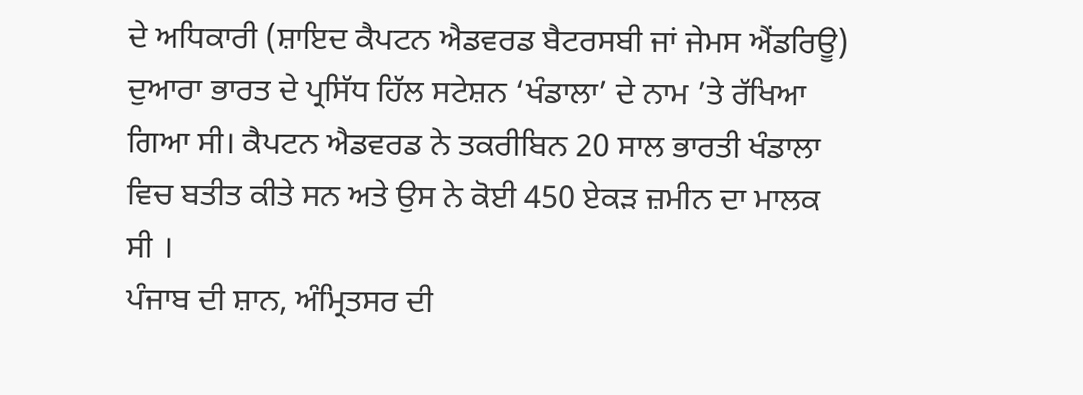ਦੇ ਅਧਿਕਾਰੀ (ਸ਼ਾਇਦ ਕੈਪਟਨ ਐਡਵਰਡ ਬੈਟਰਸਬੀ ਜਾਂ ਜੇਮਸ ਐਂਡਰਿਊ) ਦੁਆਰਾ ਭਾਰਤ ਦੇ ਪ੍ਰਸਿੱਧ ਹਿੱਲ ਸਟੇਸ਼ਨ ‘ਖੰਡਾਲਾ’ ਦੇ ਨਾਮ ’ਤੇ ਰੱਖਿਆ ਗਿਆ ਸੀ। ਕੈਪਟਨ ਐਡਵਰਡ ਨੇ ਤਕਰੀਬਿਨ 20 ਸਾਲ ਭਾਰਤੀ ਖੰਡਾਲਾ ਵਿਚ ਬਤੀਤ ਕੀਤੇ ਸਨ ਅਤੇ ਉਸ ਨੇ ਕੋਈ 450 ਏਕੜ ਜ਼ਮੀਨ ਦਾ ਮਾਲਕ ਸੀ ।
ਪੰਜਾਬ ਦੀ ਸ਼ਾਨ, ਅੰਮ੍ਰਿਤਸਰ ਦੀ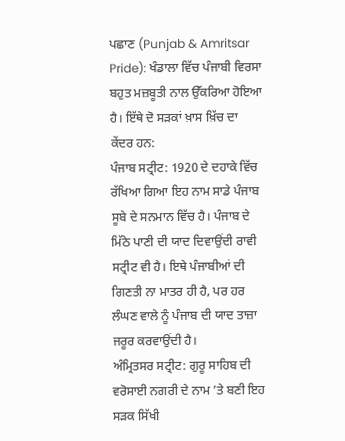ਪਛਾਣ (Punjab & Amritsar Pride): ਖੰਡਾਲਾ ਵਿੱਚ ਪੰਜਾਬੀ ਵਿਰਸਾ ਬਹੁਤ ਮਜ਼ਬੂਤੀ ਨਾਲ ਉੱਕਰਿਆ ਹੋਇਆ ਹੈ। ਇੱਥੇ ਦੋ ਸੜਕਾਂ ਖ਼ਾਸ ਖ਼ਿੱਚ ਦਾ ਕੇਂਦਰ ਹਨ:
ਪੰਜਾਬ ਸਟ੍ਰੀਟ: 1920 ਦੇ ਦਹਾਕੇ ਵਿੱਚ ਰੱਖਿਆ ਗਿਆ ਇਹ ਨਾਮ ਸਾਡੇ ਪੰਜਾਬ ਸੂਬੇ ਦੇ ਸਨਮਾਨ ਵਿੱਚ ਹੈ। ਪੰਜਾਬ ਦੇ ਮਿੱਠੇ ਪਾਣੀ ਦੀ ਯਾਦ ਦਿਵਾਉਂਦੀ ਰਾਵੀ ਸਟ੍ਰੀਟ ਵੀ ਹੈ। ਇਥੇ ਪੰਜਾਬੀਆਂ ਦੀ ਗਿਣਤੀ ਨਾ ਮਾਤਰ ਹੀ ਹੈ, ਪਰ ਹਰ ਲੰਘਣ ਵਾਲੇ ਨੂੰ ਪੰਜਾਬ ਦੀ ਯਾਦ ਤਾਜ਼ਾ ਜਰੂਰ ਕਰਵਾਉਂਦੀ ਹੈ।
ਅੰਮ੍ਰਿਤਸਰ ਸਟ੍ਰੀਟ: ਗੁਰੂ ਸਾਹਿਬ ਦੀ ਵਰੋਸਾਈ ਨਗਰੀ ਦੇ ਨਾਮ ’ਤੇ ਬਣੀ ਇਹ ਸੜਕ ਸਿੱਖੀ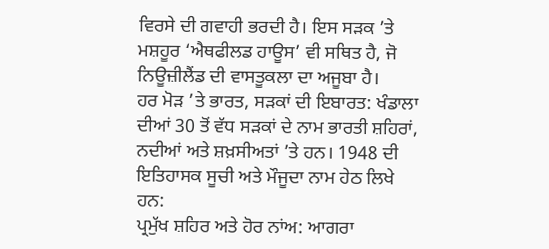ਵਿਰਸੇ ਦੀ ਗਵਾਹੀ ਭਰਦੀ ਹੈ। ਇਸ ਸੜਕ ’ਤੇ ਮਸ਼ਹੂਰ ‘ਐਥਫੀਲਡ ਹਾਊਸ’ ਵੀ ਸਥਿਤ ਹੈ, ਜੋ ਨਿਊਜ਼ੀਲੈਂਡ ਦੀ ਵਾਸਤੂਕਲਾ ਦਾ ਅਜੂਬਾ ਹੈ।
ਹਰ ਮੋੜ ’ਤੇ ਭਾਰਤ, ਸੜਕਾਂ ਦੀ ਇਬਾਰਤ: ਖੰਡਾਲਾ ਦੀਆਂ 30 ਤੋਂ ਵੱਧ ਸੜਕਾਂ ਦੇ ਨਾਮ ਭਾਰਤੀ ਸ਼ਹਿਰਾਂ, ਨਦੀਆਂ ਅਤੇ ਸ਼ਖ਼ਸੀਅਤਾਂ ’ਤੇ ਹਨ। 1948 ਦੀ ਇਤਿਹਾਸਕ ਸੂਚੀ ਅਤੇ ਮੌਜੂਦਾ ਨਾਮ ਹੇਠ ਲਿਖੇ ਹਨ:
ਪ੍ਰਮੁੱਖ ਸ਼ਹਿਰ ਅਤੇ ਹੋਰ ਨਾਂਅ: ਆਗਰਾ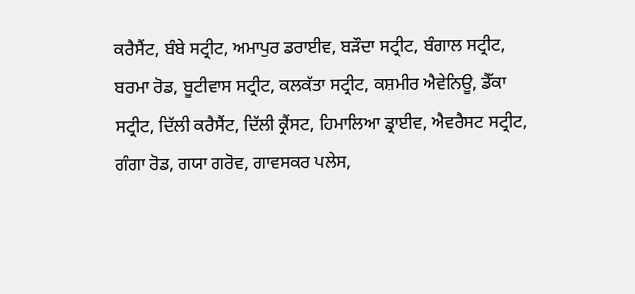ਕਰੈਸੈਂਟ, ਬੰਬੇ ਸਟ੍ਰੀਟ, ਅਮਾਪੁਰ ਡਰਾਈਵ, ਬੜੌਦਾ ਸਟ੍ਰੀਟ, ਬੰਗਾਲ ਸਟ੍ਰੀਟ, ਬਰਮਾ ਰੋਡ, ਬੂਟੀਵਾਸ ਸਟ੍ਰੀਟ, ਕਲਕੱਤਾ ਸਟ੍ਰੀਟ, ਕਸ਼ਮੀਰ ਐਵੇਨਿਊ, ਡੈੱਕਾ ਸਟ੍ਰੀਟ, ਦਿੱਲੀ ਕਰੈਸੈਂਟ, ਦਿੱਲੀ ਕ੍ਰੈਂਸਟ, ਹਿਮਾਲਿਆ ਡ੍ਰਾਈਵ, ਐਵਰੈਸਟ ਸਟ੍ਰੀਟ, ਗੰਗਾ ਰੋਡ, ਗਯਾ ਗਰੋਵ, ਗਾਵਸਕਰ ਪਲੇਸ,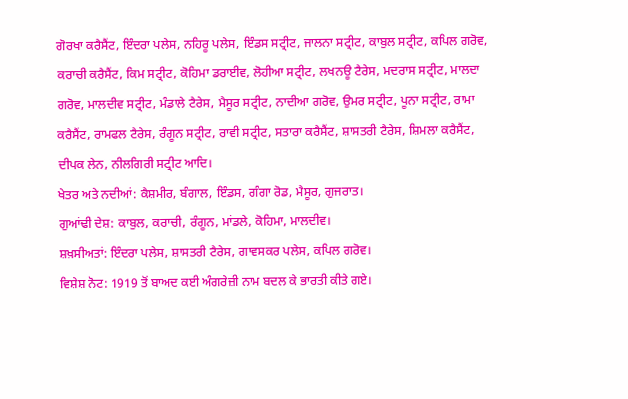ਗੋਰਖਾ ਕਰੈਸੈਂਟ, ਇੰਦਰਾ ਪਲੇਸ, ਨਹਿਰੂ ਪਲੇਸ, ਇੰਡਸ ਸਟ੍ਰੀਟ, ਜਾਲਨਾ ਸਟ੍ਰੀਟ, ਕਾਬੁਲ ਸਟ੍ਰੀਟ, ਕਪਿਲ ਗਰੋਵ, ਕਰਾਚੀ ਕਰੈਸੈਂਟ, ਕਿਮ ਸਟ੍ਰੀਟ, ਕੋਹਿਮਾ ਡਰਾਈਵ, ਲੋਹੀਆ ਸਟ੍ਰੀਟ, ਲਖਨਊ ਟੈਰੇਸ, ਮਦਰਾਸ ਸਟ੍ਰੀਟ, ਮਾਲਦਾ ਗਰੋਵ, ਮਾਲਦੀਵ ਸਟ੍ਰੀਟ, ਮੰਡਾਲੇ ਟੈਰੇਸ, ਮੈਸੂਰ ਸਟ੍ਰੀਟ, ਨਾਦੀਆ ਗਰੋਵ, ਉਮਰ ਸਟ੍ਰੀਟ, ਪੂਨਾ ਸਟ੍ਰੀਟ, ਰਾਮਾ ਕਰੈਸੈਂਟ, ਰਾਮਫਲ ਟੈਰੇਸ, ਰੰਗੂਨ ਸਟ੍ਰੀਟ, ਰਾਵੀ ਸਟ੍ਰੀਟ, ਸਤਾਰਾ ਕਰੈਸੈਂਟ, ਸ਼ਾਸਤਰੀ ਟੈਰੇਸ, ਸ਼ਿਮਲਾ ਕਰੈਸੈਂਟ, ਦੀਪਕ ਲੇਨ, ਨੀਲਗਿਰੀ ਸਟ੍ਰੀਟ ਆਦਿ।
ਖੇਤਰ ਅਤੇ ਨਦੀਆਂ: ਕੈਸ਼ਮੀਰ, ਬੰਗਾਲ, ਇੰਡਸ, ਗੰਗਾ ਰੋਡ, ਮੈਸੂਰ, ਗੁਜਰਾਤ।
ਗੁਆਂਢੀ ਦੇਸ਼: ਕਾਬੁਲ, ਕਰਾਚੀ, ਰੰਗੂਨ, ਮਾਂਡਲੇ, ਕੋਹਿਮਾ, ਮਾਲਦੀਵ।
ਸ਼ਖ਼ਸੀਅਤਾਂ: ਇੰਦਰਾ ਪਲੇਸ, ਸ਼ਾਸਤਰੀ ਟੈਰੇਸ, ਗਾਵਸਕਰ ਪਲੇਸ, ਕਪਿਲ ਗਰੋਵ।
ਵਿਸ਼ੇਸ਼ ਨੋਟ: 1919 ਤੋਂ ਬਾਅਦ ਕਈ ਅੰਗਰੇਜ਼ੀ ਨਾਮ ਬਦਲ ਕੇ ਭਾਰਤੀ ਕੀਤੇ ਗਏ।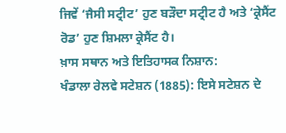ਜਿਵੇਂ ‘ਜੈਸੀ ਸਟ੍ਰੀਟ’ ਹੁਣ ਬੜੌਦਾ ਸਟ੍ਰੀਟ ਹੈ ਅਤੇ ‘ਕ੍ਰੇਸੈਂਟ ਰੋਡ’ ਹੁਣ ਸ਼ਿਮਲਾ ਕ੍ਰੇਸੈਂਟ ਹੈ।
ਖ਼ਾਸ ਸਥਾਨ ਅਤੇ ਇਤਿਹਾਸਕ ਨਿਸ਼ਾਨ:
ਖੰਡਾਲਾ ਰੇਲਵੇ ਸਟੇਸ਼ਨ (1885): ਇਸੇ ਸਟੇਸ਼ਨ ਦੇ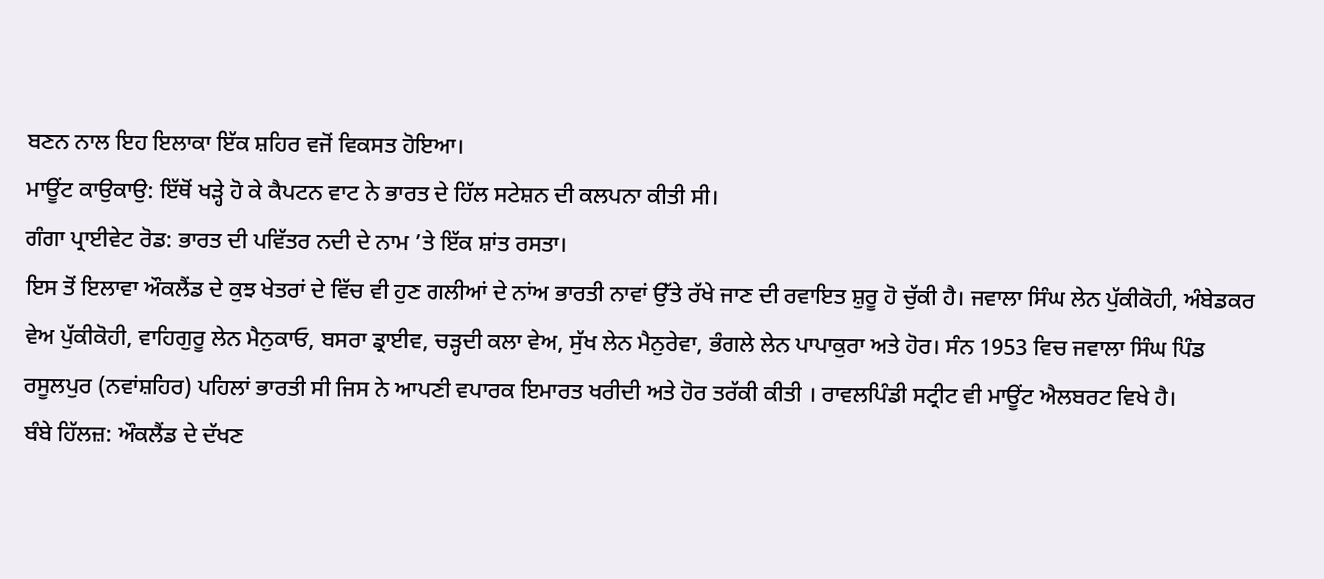ਬਣਨ ਨਾਲ ਇਹ ਇਲਾਕਾ ਇੱਕ ਸ਼ਹਿਰ ਵਜੋਂ ਵਿਕਸਤ ਹੋਇਆ।
ਮਾਊਂਟ ਕਾਉਕਾਉ: ਇੱਥੋਂ ਖੜ੍ਹੇ ਹੋ ਕੇ ਕੈਪਟਨ ਵਾਟ ਨੇ ਭਾਰਤ ਦੇ ਹਿੱਲ ਸਟੇਸ਼ਨ ਦੀ ਕਲਪਨਾ ਕੀਤੀ ਸੀ।
ਗੰਗਾ ਪ੍ਰਾਈਵੇਟ ਰੋਡ: ਭਾਰਤ ਦੀ ਪਵਿੱਤਰ ਨਦੀ ਦੇ ਨਾਮ ’ਤੇ ਇੱਕ ਸ਼ਾਂਤ ਰਸਤਾ।
ਇਸ ਤੋਂ ਇਲਾਵਾ ਔਕਲੈਂਡ ਦੇ ਕੁਝ ਖੇਤਰਾਂ ਦੇ ਵਿੱਚ ਵੀ ਹੁਣ ਗਲੀਆਂ ਦੇ ਨਾਂਅ ਭਾਰਤੀ ਨਾਵਾਂ ਉੱਤੇ ਰੱਖੇ ਜਾਣ ਦੀ ਰਵਾਇਤ ਸ਼ੁਰੂ ਹੋ ਚੁੱਕੀ ਹੈ। ਜਵਾਲਾ ਸਿੰਘ ਲੇਨ ਪੁੱਕੀਕੋਹੀ, ਅੰਬੇਡਕਰ ਵੇਅ ਪੁੱਕੀਕੋਹੀ, ਵਾਹਿਗੁਰੂ ਲੇਨ ਮੈਨੁਕਾਓ, ਬਸਰਾ ਡ੍ਰਾਈਵ, ਚੜ੍ਹਦੀ ਕਲਾ ਵੇਅ, ਸੁੱਖ ਲੇਨ ਮੈਨੁਰੇਵਾ, ਭੰਗਲੇ ਲੇਨ ਪਾਪਾਕੁਰਾ ਅਤੇ ਹੋਰ। ਸੰਨ 1953 ਵਿਚ ਜਵਾਲਾ ਸਿੰਘ ਪਿੰਡ ਰਸੂਲਪੁਰ (ਨਵਾਂਸ਼ਹਿਰ) ਪਹਿਲਾਂ ਭਾਰਤੀ ਸੀ ਜਿਸ ਨੇ ਆਪਣੀ ਵਪਾਰਕ ਇਮਾਰਤ ਖਰੀਦੀ ਅਤੇ ਹੋਰ ਤਰੱਕੀ ਕੀਤੀ । ਰਾਵਲਪਿੰਡੀ ਸਟ੍ਰੀਟ ਵੀ ਮਾਊਂਟ ਐਲਬਰਟ ਵਿਖੇ ਹੈ।
ਬੰਬੇ ਹਿੱਲਜ਼: ਔਕਲੈਂਡ ਦੇ ਦੱਖਣ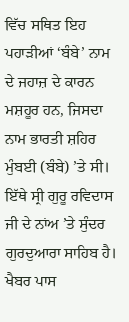ਵਿੱਚ ਸਥਿਤ ਇਹ ਪਹਾੜੀਆਂ ‘ਬੰਬੇ’ ਨਾਮ ਦੇ ਜਹਾਜ਼ ਦੇ ਕਾਰਨ ਮਸ਼ਹੂਰ ਹਨ, ਜਿਸਦਾ ਨਾਮ ਭਾਰਤੀ ਸ਼ਹਿਰ ਮੁੰਬਈ (ਬੰਬੇ) ’ਤੇ ਸੀ। ਇੱਥੇ ਸ੍ਰੀ ਗੁਰੂ ਰਵਿਦਾਸ ਜੀ ਦੇ ਨਾਂਅ ’ਤੇ ਸੁੰਦਰ ਗੁਰਦੁਆਰਾ ਸਾਹਿਬ ਹੈ।
ਖੈਬਰ ਪਾਸ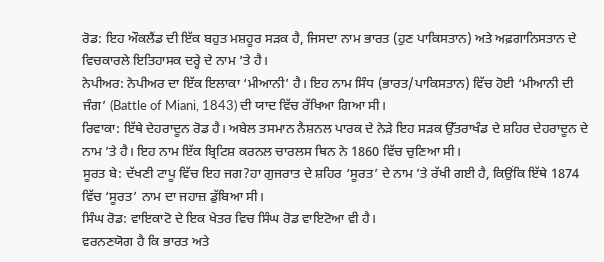ਰੋਡ: ਇਹ ਔਕਲੈਂਡ ਦੀ ਇੱਕ ਬਹੁਤ ਮਸ਼ਹੂਰ ਸੜਕ ਹੈ, ਜਿਸਦਾ ਨਾਮ ਭਾਰਤ (ਹੁਣ ਪਾਕਿਸਤਾਨ) ਅਤੇ ਅਫ਼ਗਾਨਿਸਤਾਨ ਦੇ ਵਿਚਕਾਰਲੇ ਇਤਿਹਾਸਕ ਦਰ੍ਹੇ ਦੇ ਨਾਮ ’ਤੇ ਹੈ।
ਨੇਪੀਅਰ: ਨੇਪੀਅਰ ਦਾ ਇੱਕ ਇਲਾਕਾ ‘ਮੀਆਨੀ’ ਹੈ। ਇਹ ਨਾਮ ਸਿੰਧ (ਭਾਰਤ/ਪਾਕਿਸਤਾਨ) ਵਿੱਚ ਹੋਈ ‘ਮੀਆਨੀ ਦੀ ਜੰਗ’ (Battle of Miani, 1843) ਦੀ ਯਾਦ ਵਿੱਚ ਰੱਖਿਆ ਗਿਆ ਸੀ।
ਰਿਵਾਕਾ: ਇੱਥੇ ਦੇਹਰਾਦੂਨ ਰੋਡ ਹੈ। ਅਬੇਲ ਤਸਮਾਨ ਨੈਸ਼ਨਲ ਪਾਰਕ ਦੇ ਨੇੜੇ ਇਹ ਸੜਕ ਉੱਤਰਾਖੰਡ ਦੇ ਸ਼ਹਿਰ ਦੇਹਰਾਦੂਨ ਦੇ ਨਾਮ ’ਤੇ ਹੈ। ਇਹ ਨਾਮ ਇੱਕ ਬ੍ਰਿਟਿਸ਼ ਕਰਨਲ ਚਾਰਲਸ ਥਿਨ ਨੇ 1860 ਵਿੱਚ ਚੁਣਿਆ ਸੀ।
ਸੂਰਤ ਬੇ: ਦੱਖਣੀ ਟਾਪੂ ਵਿੱਚ ਇਹ ਜਗ?ਹਾ ਗੁਜਰਾਤ ਦੇ ਸ਼ਹਿਰ ‘ਸੂਰਤ’ ਦੇ ਨਾਮ ’ਤੇ ਰੱਖੀ ਗਈ ਹੈ, ਕਿਉਂਕਿ ਇੱਥੇ 1874 ਵਿੱਚ ‘ਸੂਰਤ’ ਨਾਮ ਦਾ ਜਹਾਜ਼ ਡੁੱਬਿਆ ਸੀ।
ਸਿੰਘ ਰੋਡ: ਵਾਇਕਾਟੋ ਦੇ ਇਕ ਖੇਤਰ ਵਿਚ ਸਿੰਘ ਰੋਡ ਵਾਇਟੋਆ ਵੀ ਹੈ।
ਵਰਨਣਯੋਗ ਹੈ ਕਿ ਭਾਰਤ ਅਤੇ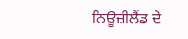ਨਿਊਜ਼ੀਲੈਂਡ ਦੇ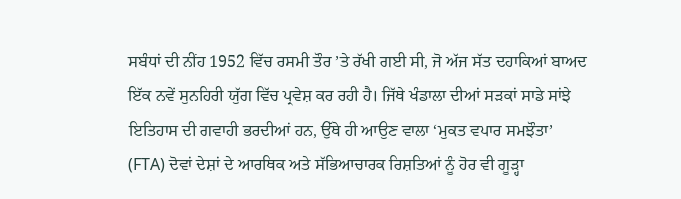ਸਬੰਧਾਂ ਦੀ ਨੀਂਹ 1952 ਵਿੱਚ ਰਸਮੀ ਤੌਰ ’ਤੇ ਰੱਖੀ ਗਈ ਸੀ, ਜੋ ਅੱਜ ਸੱਤ ਦਹਾਕਿਆਂ ਬਾਅਦ ਇੱਕ ਨਵੇਂ ਸੁਨਹਿਰੀ ਯੁੱਗ ਵਿੱਚ ਪ੍ਰਵੇਸ਼ ਕਰ ਰਹੀ ਹੈ। ਜਿੱਥੇ ਖੰਡਾਲਾ ਦੀਆਂ ਸੜਕਾਂ ਸਾਡੇ ਸਾਂਝੇ ਇਤਿਹਾਸ ਦੀ ਗਵਾਹੀ ਭਰਦੀਆਂ ਹਨ, ਉੱਥੇ ਹੀ ਆਉਣ ਵਾਲਾ ‘ਮੁਕਤ ਵਪਾਰ ਸਮਝੌਤਾ’ (FTA) ਦੋਵਾਂ ਦੇਸ਼ਾਂ ਦੇ ਆਰਥਿਕ ਅਤੇ ਸੱਭਿਆਚਾਰਕ ਰਿਸ਼ਤਿਆਂ ਨੂੰ ਹੋਰ ਵੀ ਗੂੜ੍ਹਾ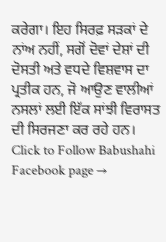ਕਰੇਗਾ। ਇਹ ਸਿਰਫ਼ ਸੜਕਾਂ ਦੇ ਨਾਂਅ ਨਹੀਂ, ਸਗੋਂ ਦੋਵਾਂ ਦੇਸ਼ਾਂ ਦੀ ਦੋਸਤੀ ਅਤੇ ਵਧਦੇ ਵਿਸ਼ਵਾਸ ਦਾ ਪ੍ਰਤੀਕ ਹਨ, ਜੋ ਆਉਣ ਵਾਲੀਆਂ ਨਸਲਾਂ ਲਈ ਇੱਕ ਸਾਂਝੀ ਵਿਰਾਸਤ ਦੀ ਸਿਰਜਣਾ ਕਰ ਰਹੇ ਹਨ।
Click to Follow Babushahi Facebook page →